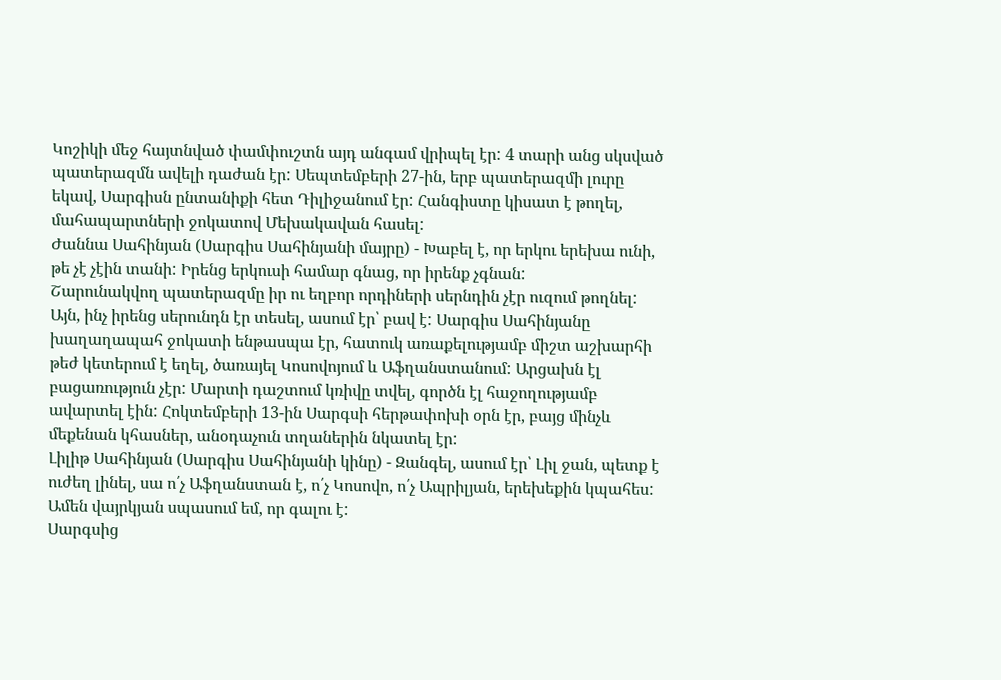Կոշիկի մեջ հայտնված փամփուշտն այդ անգամ վրիպել էր: 4 տարի անց սկսված պատերազմն ավելի դաժան էր: Սեպտեմբերի 27-ին, երբ պատերազմի լուրը եկավ, Սարգիսն ընտանիքի հետ Դիլիջանում էր: Հանգիստը կիսատ է թողել, մահապարտների ջոկատով Մեխակավան հասել:
Ժաննա Սահինյան (Սարգիս Սահինյանի մայրը) - Խաբել է, որ երկու երեխա ունի, թե չէ չէին տանի: Իրենց երկուսի համար գնաց, որ իրենք չգնան:
Շարունակվող պատերազմը իր ու եղբոր որդիների սերնդին չէր ուզում թողնել: Այն, ինչ իրենց սերունդն էր տեսել, ասում էր՝ բավ է: Սարգիս Սահինյանը խաղաղապահ ջոկատի ենթասպա էր, հատուկ առաքելությամբ միշտ աշխարհի թեժ կետերում է եղել, ծառայել Կոսովոյում և Աֆղանստանում: Արցախն էլ բացառություն չէր: Մարտի դաշտում կռիվը տվել, գործն էլ հաջողությամբ ավարտել էին: Հոկտեմբերի 13-ին Սարգսի հերթափոխի օրն էր, բայց մինչև մեքենան կհասներ, անօդաչուն տղաներին նկատել էր:
Լիլիթ Սահինյան (Սարգիս Սահինյանի կինը) - Զանգել, ասում էր՝ Լիլ ջան, պետք է ուժեղ լինել, սա ո՛չ Աֆղանստան է, ո՛չ Կոսովո, ո՛չ Ապրիլյան, երեխեքին կպահես: Ամեն վայրկյան սպասում եմ, որ գալու է:
Սարգսից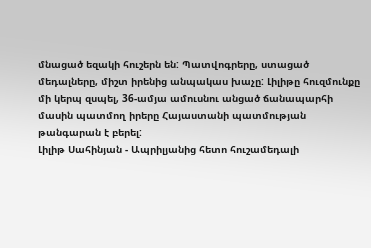մնացած եզակի հուշերն են: Պատվոգրերը, ստացած մեդալները, միշտ իրենից անպակաս խաչը: Լիլիթը հուզմունքը մի կերպ զսպել, 36-ամյա ամուսնու անցած ճանապարհի մասին պատմող իրերը Հայաստանի պատմության թանգարան է բերել:
Լիլիթ Սահինյան - Ապրիլյանից հետո հուշամեդալի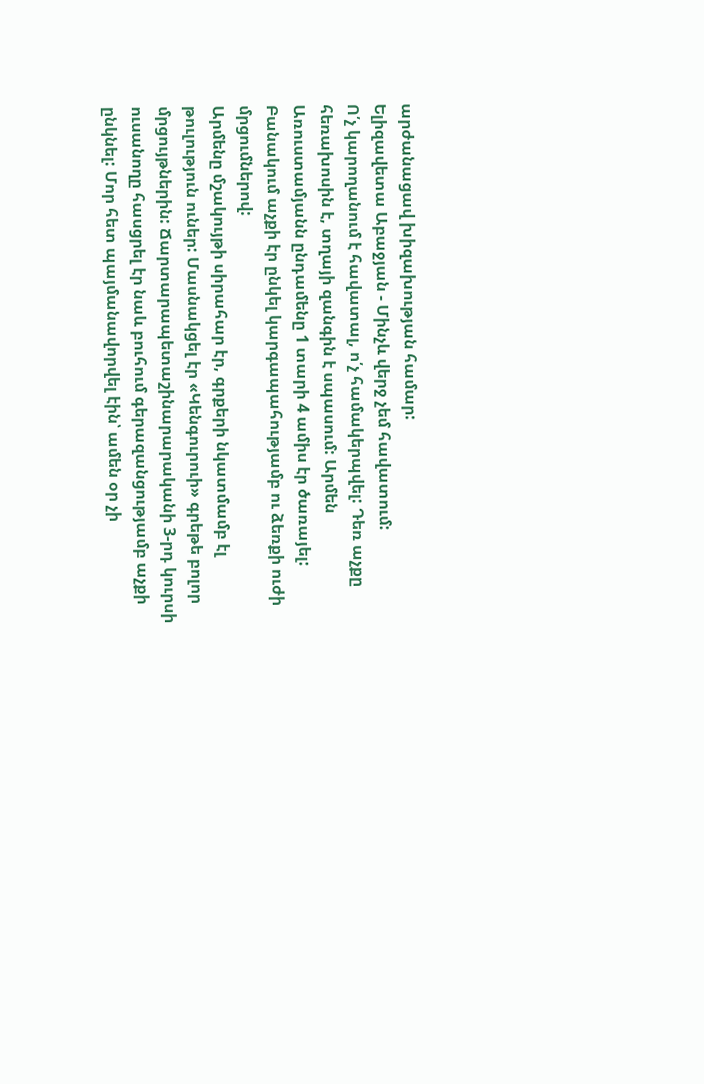արժանացավ խիզախության համար:
Ելիզավետա Աբաջյան - Մինչև վերջ չեմ հավատում:
Ո՛չ կարողանում է հավատալ, ո՛չ համակերպվել: Դեռ աչքը հեռախոսին է, տղայի զանգին է սպասում: Արմեն Առուստամյանն ընդամենը 1 տարի 4 ամիս էր ծառայել: Բանակում աչքի էր ընկել կարգապահությամբ ու ձեռքի ուժի մրցումներով:
Արմենը մշակույթի սիրահար էր, գրքերի նկատմամբ էլ թուլություն ուներ: Մասնակցել էր «Կենգուրուի» գրեթե բոլոր մրցույթներին: Ճարտարապետաշինարարականի 3-րդ կուրսի ուսանողը հասցրել էր նաև բուհում գերազանցությամբ աչքի ընկնել: Մոր հետ պայմանավորվել էին՝ ամեն օր չի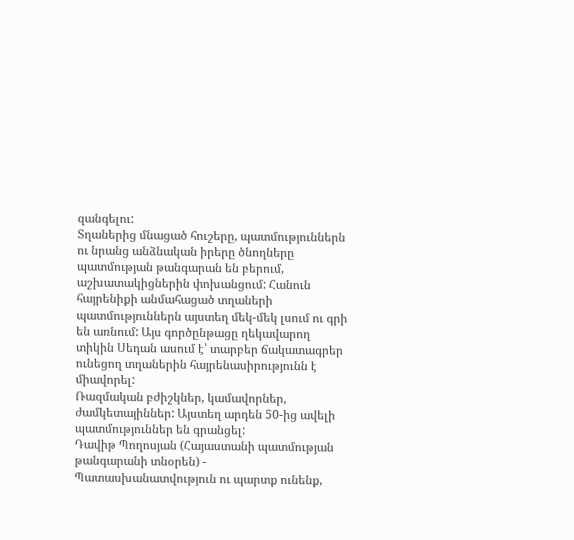զանգելու:
Տղաներից մնացած հուշերը, պատմություններն ու նրանց անձնական իրերը ծնողները պատմության թանգարան են բերում, աշխատակիցներին փոխանցում: Հանուն հայրենիքի անմահացած տղաների պատմություններն այստեղ մեկ-մեկ լսում ու գրի են առնում: Այս գործընթացը ղեկավարող տիկին Սեդան ասում է՝ տարբեր ճակատագրեր ունեցող տղաներին հայրենասիրությունն է միավորել:
Ռազմական բժիշկներ, կամավորներ, ժամկետայիններ: Այստեղ արդեն 50-ից ավելի պատմություններ են գրանցել:
Դավիթ Պողոսյան (Հայաստանի պատմության թանգարանի տնօրեն) - Պատասխանատվություն ու պարտք ունենք,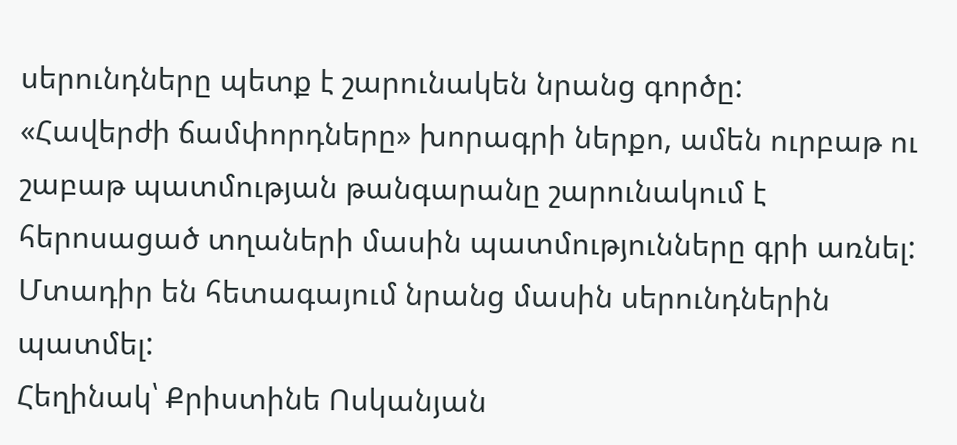սերունդները պետք է շարունակեն նրանց գործը:
«Հավերժի ճամփորդները» խորագրի ներքո, ամեն ուրբաթ ու շաբաթ պատմության թանգարանը շարունակում է հերոսացած տղաների մասին պատմությունները գրի առնել: Մտադիր են հետագայում նրանց մասին սերունդներին պատմել:
Հեղինակ՝ Քրիստինե Ոսկանյան